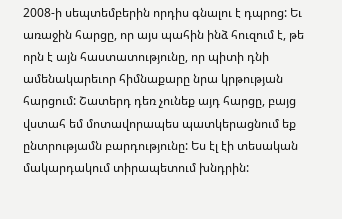2008-ի սեպտեմբերին որդիս գնալու է դպրոց: Եւ առաջին հարցը, որ այս պահին ինձ հուզում է, թե որն է այն հաստատությունը, որ պիտի դնի ամենակարեւոր հիմնաքարը նրա կրթության հարցում: Շատերդ դեռ չունեք այդ հարցը, բայց վստահ եմ մոտավորապես պատկերացնում եք ընտրությամն բարդությունը: Ես էլ էի տեսական մակարդակում տիրապետում խնդրին: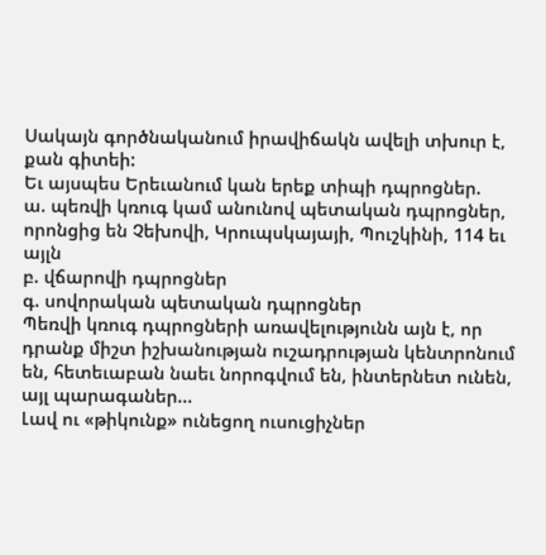Սակայն գործնականում իրավիճակն ավելի տխուր է, քան գիտեի:
Եւ այսպես Երեւանում կան երեք տիպի դպրոցներ.
ա. պեռվի կռուգ կամ անունով պետական դպրոցներ, որոնցից են Չեխովի, Կրուպսկայայի, Պուշկինի, 114 եւ այլն
բ. վճարովի դպրոցներ
գ. սովորական պետական դպրոցներ
Պեռվի կռուգ դպրոցների առավելությունն այն է, որ դրանք միշտ իշխանության ուշադրության կենտրոնում են, հետեւաբան նաեւ նորոգվում են, ինտերնետ ունեն, այլ պարագաներ...
Լավ ու «թիկունք» ունեցող ուսուցիչներ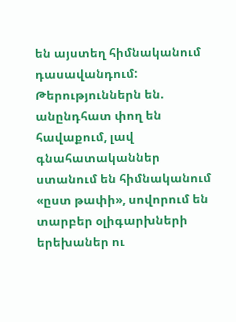են այստեղ հիմնականում դասավանդում: Թերություններն են. անընդհատ փող են հավաքում, լավ գնահատականներ ստանում են հիմնականում «ըստ թափի», սովորում են տարբեր օլիգարխների երեխաներ ու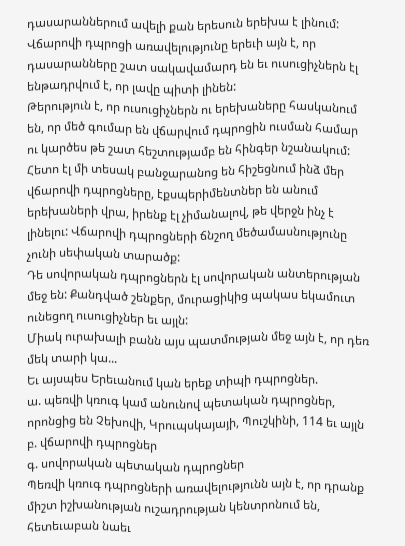դասարաններում ավելի քան երեսուն երեխա է լինում:
Վճարովի դպրոցի առավելությունը երեւի այն է, որ դասարանները շատ սակավամարդ են եւ ուսուցիչներն էլ ենթադրվում է, որ լավը պիտի լինեն:
Թերություն է, որ ուսուցիչներն ու երեխաները հասկանում են, որ մեծ գումար են վճարվում դպրոցին ուսման համար ու կարծես թե շատ հեշտությամբ են հինգեր նշանակում: Հետո էլ մի տեսակ բանջարանոց են հիշեցնում ինձ մեր վճարովի դպրոցները, էքսպերիմենտներ են անում երեխաների վրա, իրենք էլ չիմանալով, թե վերջն ինչ է լինելու: Վճարովի դպրոցների ճնշող մեծամասնությունը չունի սեփական տարածք:
Դե սովորական դպրոցներն էլ սովորական անտերության մեջ են: Քանդված շենքեր, մուրացիկից պակաս եկամուտ ունեցող ուսուցիչներ եւ այլն:
Միակ ուրախալի բանն այս պատմության մեջ այն է, որ դեռ մեկ տարի կա...
Եւ այսպես Երեւանում կան երեք տիպի դպրոցներ.
ա. պեռվի կռուգ կամ անունով պետական դպրոցներ, որոնցից են Չեխովի, Կրուպսկայայի, Պուշկինի, 114 եւ այլն
բ. վճարովի դպրոցներ
գ. սովորական պետական դպրոցներ
Պեռվի կռուգ դպրոցների առավելությունն այն է, որ դրանք միշտ իշխանության ուշադրության կենտրոնում են, հետեւաբան նաեւ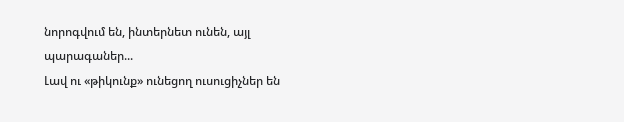նորոգվում են, ինտերնետ ունեն, այլ պարագաներ...
Լավ ու «թիկունք» ունեցող ուսուցիչներ են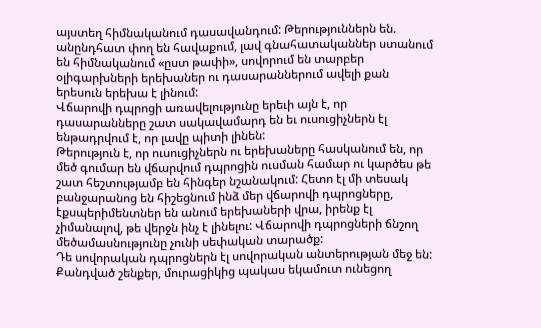այստեղ հիմնականում դասավանդում: Թերություններն են. անընդհատ փող են հավաքում, լավ գնահատականներ ստանում են հիմնականում «ըստ թափի», սովորում են տարբեր օլիգարխների երեխաներ ու դասարաններում ավելի քան երեսուն երեխա է լինում:
Վճարովի դպրոցի առավելությունը երեւի այն է, որ դասարանները շատ սակավամարդ են եւ ուսուցիչներն էլ ենթադրվում է, որ լավը պիտի լինեն:
Թերություն է, որ ուսուցիչներն ու երեխաները հասկանում են, որ մեծ գումար են վճարվում դպրոցին ուսման համար ու կարծես թե շատ հեշտությամբ են հինգեր նշանակում: Հետո էլ մի տեսակ բանջարանոց են հիշեցնում ինձ մեր վճարովի դպրոցները, էքսպերիմենտներ են անում երեխաների վրա, իրենք էլ չիմանալով, թե վերջն ինչ է լինելու: Վճարովի դպրոցների ճնշող մեծամասնությունը չունի սեփական տարածք:
Դե սովորական դպրոցներն էլ սովորական անտերության մեջ են: Քանդված շենքեր, մուրացիկից պակաս եկամուտ ունեցող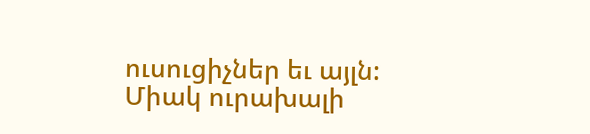ուսուցիչներ եւ այլն:
Միակ ուրախալի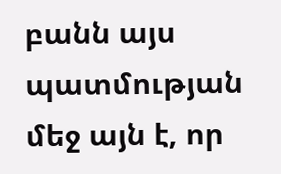բանն այս պատմության մեջ այն է, որ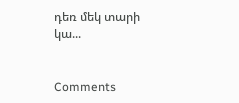դեռ մեկ տարի կա...


Comments